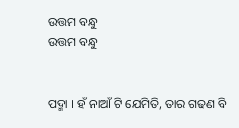ଉତ୍ତମ ବନ୍ଧୁ
ଉତ୍ତମ ବନ୍ଧୁ


ପଦ୍ମା । ହଁ ନାଆଁ ଟି ଯେମିତି, ତାର ଗଢଣ ବି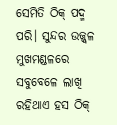ସେମିତି ଠିକ୍ ପଦ୍ମ ପରି। ସୁନ୍ଦର ଉଜ୍ଜ୍ୱଳ ମୁଖମଣ୍ଡଳରେ ସବୁବେଳେ ଲାଖି ରହିଥାଏ ହସ ଠିକ୍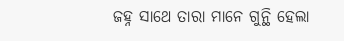ଜହ୍ନ ସାଥେ ତାରା ମାନେ ଗୁନ୍ଥି ହେଲା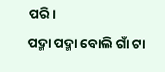ପରି।
ପଦ୍ମା ପଦ୍ମା ବୋଲି ଗାଁ ଟା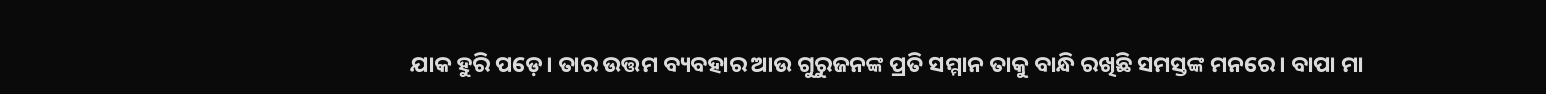ଯାକ ହୁରି ପଡ଼େ। ତାର ଉତ୍ତମ ବ୍ୟବହାର ଆଉ ଗୁରୁଜନଙ୍କ ପ୍ରତି ସମ୍ମାନ ତାକୁ ବାନ୍ଧି ରଖିଛି ସମସ୍ତଙ୍କ ମନରେ। ବାପା ମା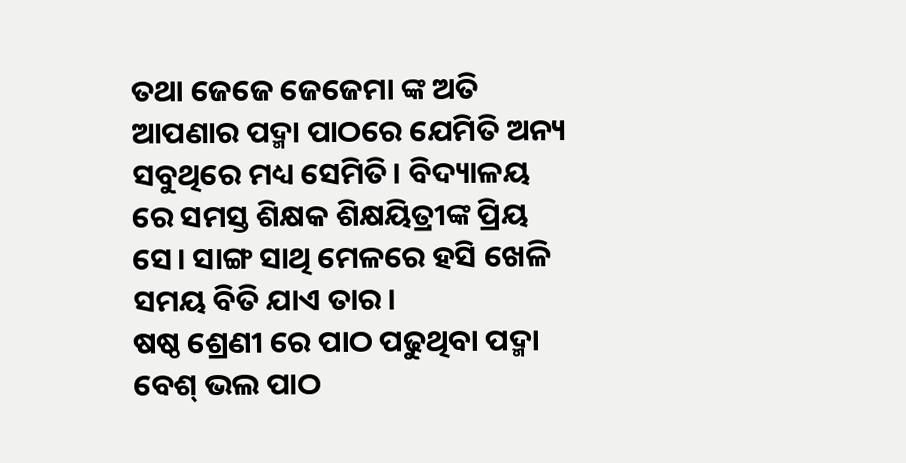ତଥା ଜେଜେ ଜେଜେମା ଙ୍କ ଅତି ଆପଣାର ପଦ୍ମା ପାଠରେ ଯେମିତି ଅନ୍ୟ ସବୁଥିରେ ମଧ୍ୟ ସେମିତି। ବିଦ୍ୟାଳୟ ରେ ସମସ୍ତ ଶିକ୍ଷକ ଶିକ୍ଷୟିତ୍ରୀଙ୍କ ପ୍ରିୟ ସେ। ସାଙ୍ଗ ସାଥି ମେଳରେ ହସି ଖେଳି ସମୟ ବିତି ଯାଏ ତାର।
ଷଷ୍ଠ ଶ୍ରେଣୀ ରେ ପାଠ ପଢୁଥିବା ପଦ୍ମା ବେଶ୍ ଭଲ ପାଠ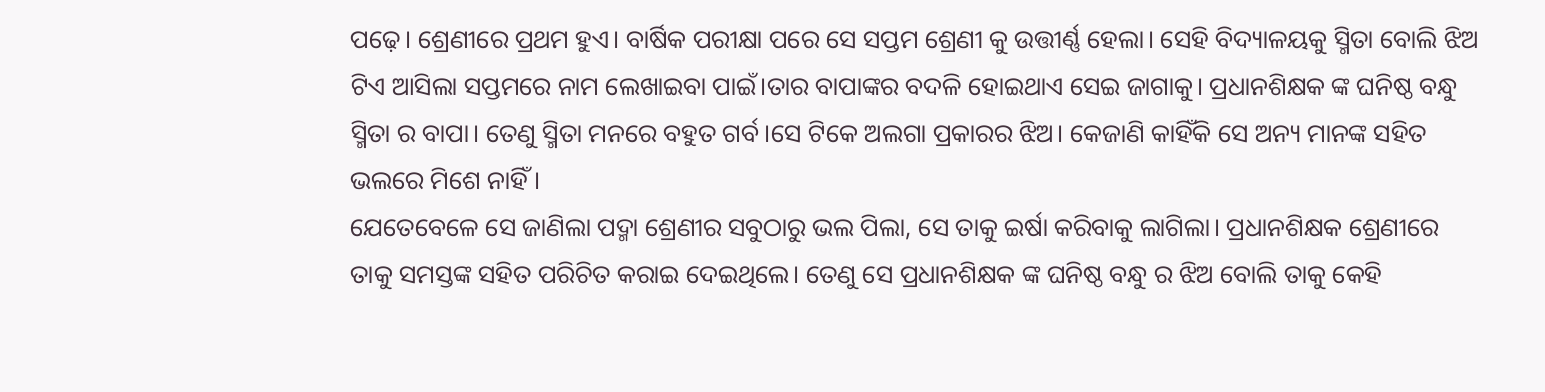ପଢ଼େ। ଶ୍ରେଣୀରେ ପ୍ରଥମ ହୁଏ। ବାର୍ଷିକ ପରୀକ୍ଷା ପରେ ସେ ସପ୍ତମ ଶ୍ରେଣୀ କୁ ଉତ୍ତୀର୍ଣ୍ଣ ହେଲା। ସେହି ବିଦ୍ୟାଳୟକୁ ସ୍ମିତା ବୋଲି ଝିଅ ଟିଏ ଆସିଲା ସପ୍ତମରେ ନାମ ଲେଖାଇବା ପାଇଁ।ତାର ବାପାଙ୍କର ବଦଳି ହୋଇଥାଏ ସେଇ ଜାଗାକୁ। ପ୍ରଧାନଶିକ୍ଷକ ଙ୍କ ଘନିଷ୍ଠ ବନ୍ଧୁ ସ୍ମିତା ର ବାପା। ତେଣୁ ସ୍ମିତା ମନରେ ବହୁତ ଗର୍ବ।ସେ ଟିକେ ଅଲଗା ପ୍ରକାରର ଝିଅ। କେଜାଣି କାହିଁକି ସେ ଅନ୍ୟ ମାନଙ୍କ ସହିତ ଭଲରେ ମିଶେ ନାହିଁ।
ଯେତେବେଳେ ସେ ଜାଣିଲା ପଦ୍ମା ଶ୍ରେଣୀର ସବୁଠାରୁ ଭଲ ପିଲା, ସେ ତାକୁ ଇର୍ଷା କରିବାକୁ ଲାଗିଲା। ପ୍ରଧାନଶିକ୍ଷକ ଶ୍ରେଣୀରେ ତାକୁ ସମସ୍ତଙ୍କ ସହିତ ପରିଚିତ କରାଇ ଦେଇଥିଲେ। ତେଣୁ ସେ ପ୍ରଧାନଶିକ୍ଷକ ଙ୍କ ଘନିଷ୍ଠ ବନ୍ଧୁ ର ଝିଅ ବୋଲି ତାକୁ କେହି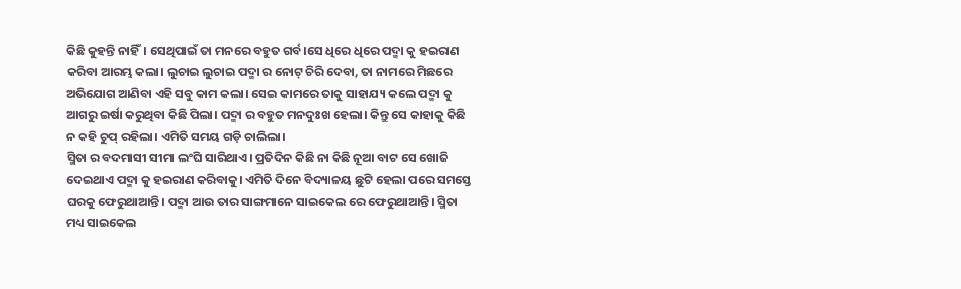କିଛି କୁହନ୍ତି ନାହିଁ। ସେଥିପାଇଁ ତା ମନରେ ବହୁତ ଗର୍ବ।ସେ ଧିରେ ଧିରେ ପଦ୍ମା କୁ ହଇରାଣ କରିବା ଆରମ୍ଭ କଲା। ଲୁଚାଇ ଲୁଚାଇ ପଦ୍ମା ର ନୋଟ୍ ଚିରି ଦେବା, ତା ନାମରେ ମିଛରେ ଅଭିଯୋଗ ଆଣିବା ଏହି ସବୁ କାମ କଲା। ସେଇ କାମରେ ତାକୁ ସାହାଯ୍ୟ କଲେ ପଦ୍ମା କୁ ଆଗରୁ ଇର୍ଷା କରୁଥିବା କିଛି ପିଲା। ପଦ୍ମା ର ବହୁତ ମନଦୁଃଖ ହେଲା। କିନ୍ତୁ ସେ କାହାକୁ କିଛି ନ କହି ଚୁପ୍ ରହିଲା। ଏମିତି ସମୟ ଗଡ଼ି ଚାଲିଲା।
ସ୍ମିତା ର ବଦମାସୀ ସୀମା ଲଂଘି ସାରିଥାଏ। ପ୍ରତିଦିନ କିଛି ନା କିଛି ନୂଆ ବାଟ ସେ ଖୋଜି ଦେଇଥାଏ ପଦ୍ମା କୁ ହଇରାଣ କରିବାକୁ। ଏମିତି ଦିନେ ବିଦ୍ୟାଳୟ ଛୁଟି ହେଲା ପରେ ସମସ୍ତେ ଘରକୁ ଫେରୁଥାଆନ୍ତି। ପଦ୍ମା ଆଉ ତାର ସାଙ୍ଗମାନେ ସାଇକେଲ ରେ ଫେରୁଥାଆନ୍ତି। ସ୍ମିତା ମଧ୍ୟ ସାଇକେଲ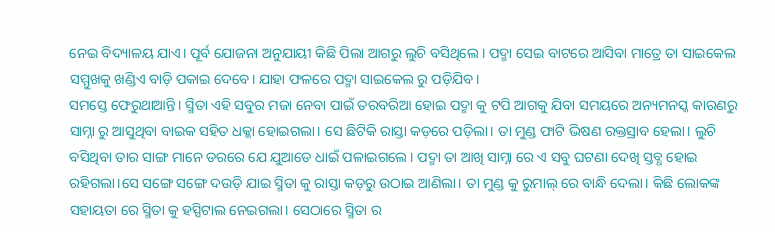ନେଇ ବିଦ୍ୟାଳୟ ଯାଏ। ପୂର୍ବ ଯୋଜନା ଅନୁଯାୟୀ କିଛି ପିଲା ଆଗରୁ ଲୁଚି ବସିଥିଲେ । ପଦ୍ମା ସେଇ ବାଟରେ ଆସିବା ମାତ୍ରେ ତା ସାଇକେଲ ସମ୍ମୁଖକୁ ଖଣ୍ଡିଏ ବାଡ଼ି ପକାଇ ଦେବେ। ଯାହା ଫଳରେ ପଦ୍ମା ସାଇକେଲ ରୁ ପଡ଼ିଯିବ।
ସମସ୍ତେ ଫେରୁଥାଆନ୍ତି। ସ୍ମିତା ଏହି ସବୁର ମଜା ନେବା ପାଇଁ ତରବରିଆ ହୋଇ ପଦ୍ମା କୁ ଟପି ଆଗକୁ ଯିବା ସମୟରେ ଅନ୍ୟମନସ୍କ କାରଣରୁ ସାମ୍ନା ରୁ ଆସୁଥିବା ବାଇକ ସହିତ ଧକ୍କା ହୋଇଗଲା। ସେ ଛିଟିକି ରାସ୍ତା କଡ଼ରେ ପଡ଼ିଲା। ତା ମୁଣ୍ଡ ଫାଟି ଭିଷଣ ରକ୍ତସ୍ରାବ ହେଲା। ଲୁଚି ବସିଥିବା ତାର ସାଙ୍ଗ ମାନେ ଡରରେ ଯେ ଯୁଆଡେ ଧାଇଁ ପଳାଇଗଲେ। ପଦ୍ମା ତା ଆଖି ସାମ୍ନା ରେ ଏ ସବୁ ଘଟଣା ଦେଖି ସ୍ତବ୍ଧ ହୋଇ ରହିଗଲା।ସେ ସଙ୍ଗେ ସଙ୍ଗେ ଦଉଡ଼ି ଯାଇ ସ୍ମିତା କୁ ରାସ୍ତା କଡ଼ରୁ ଉଠାଇ ଆଣିଲା। ତା ମୁଣ୍ଡ କୁ ରୁମାଲ୍ ରେ ବାନ୍ଧି ଦେଲା। କିଛି ଲୋକଙ୍କ ସହାୟତା ରେ ସ୍ମିତା କୁ ହସ୍ପିଟାଲ ନେଇଗଲା। ସେଠାରେ ସ୍ମିତା ର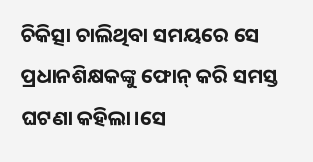ଚିକିତ୍ସା ଚାଲିଥିବା ସମୟରେ ସେ ପ୍ରଧାନଶିକ୍ଷକଙ୍କୁ ଫୋନ୍ କରି ସମସ୍ତ ଘଟଣା କହିଲା।ସେ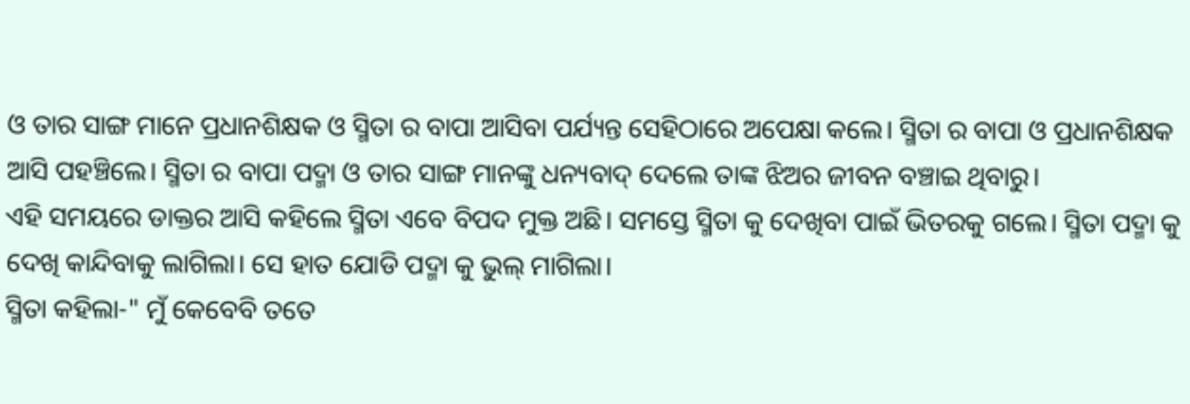ଓ ତାର ସାଙ୍ଗ ମାନେ ପ୍ରଧାନଶିକ୍ଷକ ଓ ସ୍ମିତା ର ବାପା ଆସିବା ପର୍ଯ୍ୟନ୍ତ ସେହିଠାରେ ଅପେକ୍ଷା କଲେ। ସ୍ମିତା ର ବାପା ଓ ପ୍ରଧାନଶିକ୍ଷକ ଆସି ପହଞ୍ଚିଲେ। ସ୍ମିତା ର ବାପା ପଦ୍ମା ଓ ତାର ସାଙ୍ଗ ମାନଙ୍କୁ ଧନ୍ୟବାଦ୍ ଦେଲେ ତାଙ୍କ ଝିଅର ଜୀବନ ବଞ୍ଚାଇ ଥିବାରୁ।
ଏହି ସମୟରେ ଡାକ୍ତର ଆସି କହିଲେ ସ୍ମିତା ଏବେ ବିପଦ ମୁକ୍ତ ଅଛି। ସମସ୍ତେ ସ୍ମିତା କୁ ଦେଖିବା ପାଇଁ ଭିତରକୁ ଗଲେ। ସ୍ମିତା ପଦ୍ମା କୁ ଦେଖି କାନ୍ଦିବାକୁ ଲାଗିଲା। ସେ ହାତ ଯୋଡି ପଦ୍ମା କୁ ଭୁଲ୍ ମାଗିଲା।
ସ୍ମିତା କହିଲା-" ମୁଁ କେବେବି ତତେ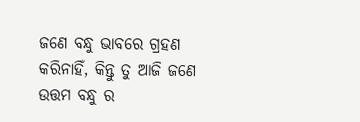ଜଣେ ବନ୍ଧୁ ଭାବରେ ଗ୍ରହଣ କରିନାହିଁ, କିନ୍ତୁ ତୁ ଆଜି ଜଣେ ଉତ୍ତମ ବନ୍ଧୁ ର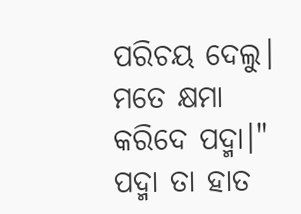ପରିଚୟ ଦେଲୁ। ମତେ କ୍ଷମା କରିଦେ ପଦ୍ମା।" ପଦ୍ମା ତା ହାତ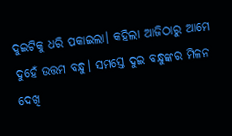ଦୁଇଟିକୁ ଧରି ପକାଇଲା। କହିଲା ଆଜିଠାରୁ ଆମେ ଦୁହେଁ ଉତ୍ତମ ବନ୍ଧୁ। ସମସ୍ତେ ଦୁଇ ବନ୍ଧୁଙ୍କର ମିଳନ ଦେଖି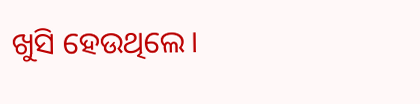ଖୁସି ହେଉଥିଲେ।